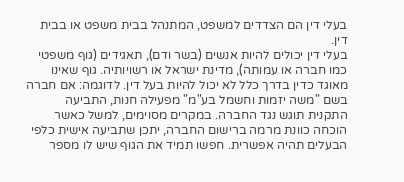בעלי דין הם הצדדים למשפט, המתנהל בבית משפט או בבית דין.
בעלי דין יכולים להיות אנשים (בשר ודם), תאגידים (גוף משפטי כמו חברה או עמותה), מדינת ישראל או רשויותיה. גוף שאינו מאוגד כדין בדרך כלל לא יכול להיות בעל דין. לדוגמה: אם חברה בשם "משה יזמות וחשמל בע"מ" מפעילה חנות, התביעה התקנית תוגש נגד החברה. במקרים מסוימים, למשל כאשר הוכחה כוונת מרמה ברישום החברה, יתכן שתביעה אישית כלפי הבעלים תהיה אפשרית. חפשו תמיד את הגוף שיש לו מספר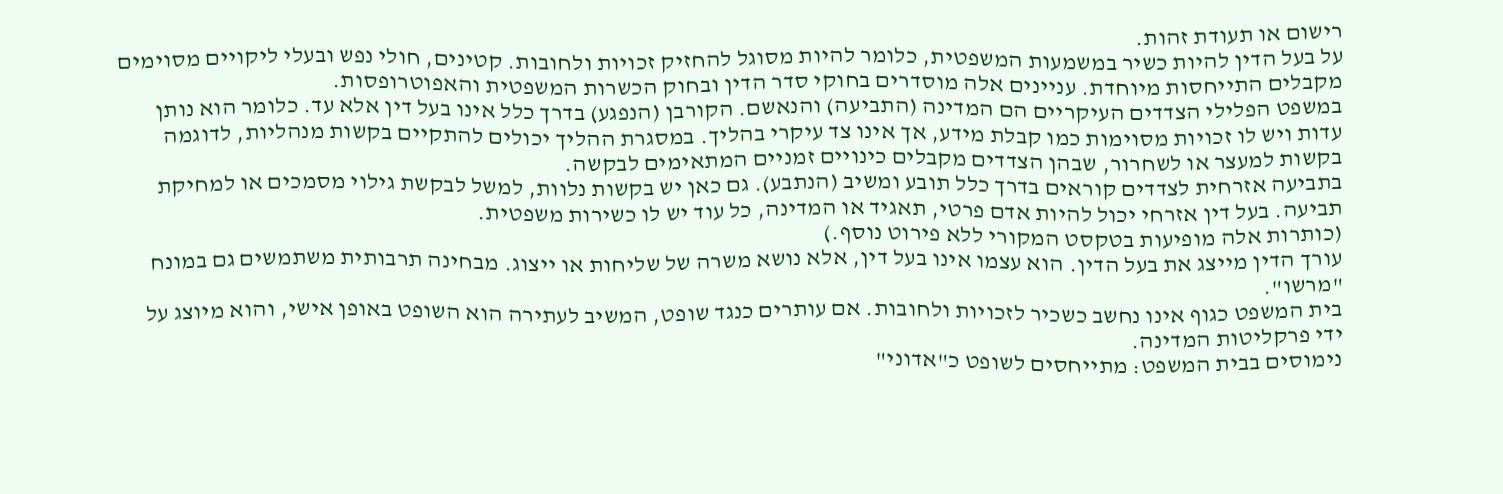רישום או תעודת זהות.
על בעל הדין להיות כשיר במשמעות המשפטית, כלומר להיות מסוגל להחזיק זכויות ולחובות. קטינים, חולי נפש ובעלי ליקויים מסוימים מקבלים התייחסות מיוחדת. עניינים אלה מוסדרים בחוקי סדר הדין ובחוק הכשרות המשפטית והאפוטרופסות.
במשפט הפלילי הצדדים העיקריים הם המדינה (התביעה) והנאשם. הקורבן (הנפגע) בדרך כלל אינו בעל דין אלא עד. כלומר הוא נותן עדות ויש לו זכויות מסוימות כמו קבלת מידע, אך אינו צד עיקרי בהליך. במסגרת ההליך יכולים להתקיים בקשות מנהליות, לדוגמה בקשות למעצר או לשחרור, שבהן הצדדים מקבלים כינויים זמניים המתאימים לבקשה.
בתביעה אזרחית לצדדים קוראים בדרך כלל תובע ומשיב (הנתבע). גם כאן יש בקשות נלוות, למשל לבקשת גילוי מסמכים או למחיקת תביעה. בעל דין אזרחי יכול להיות אדם פרטי, תאגיד או המדינה, כל עוד יש לו כשירות משפטית.
(כותרות אלה מופיעות בטקסט המקורי ללא פירוט נוסף.)
עורך הדין מייצג את בעל הדין. הוא עצמו אינו בעל דין, אלא נושא משרה של שליחות או ייצוג. מבחינה תרבותית משתמשים גם במונח "מרשו".
בית המשפט כגוף אינו נחשב כשכיר לזכויות ולחובות. אם עותרים כנגד שופט, המשיב לעתירה הוא השופט באופן אישי, והוא מיוצג על ידי פרקליטות המדינה.
נימוסים בבית המשפט: מתייחסים לשופט כ"אדוני"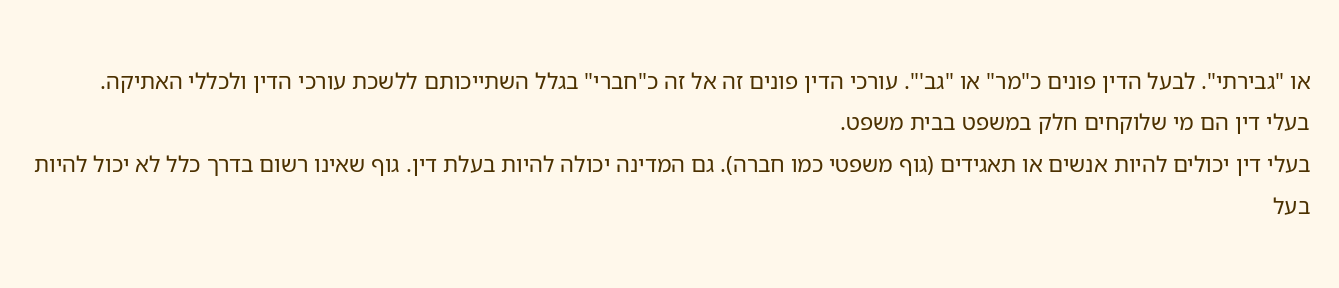או "גבירתי". לבעל הדין פונים כ"מר" או "גב'". עורכי הדין פונים זה אל זה כ"חברי" בגלל השתייכותם ללשכת עורכי הדין ולכללי האתיקה.
בעלי דין הם מי שלוקחים חלק במשפט בבית משפט.
בעלי דין יכולים להיות אנשים או תאגידים (גוף משפטי כמו חברה). גם המדינה יכולה להיות בעלת דין. גוף שאינו רשום בדרך כלל לא יכול להיות בעל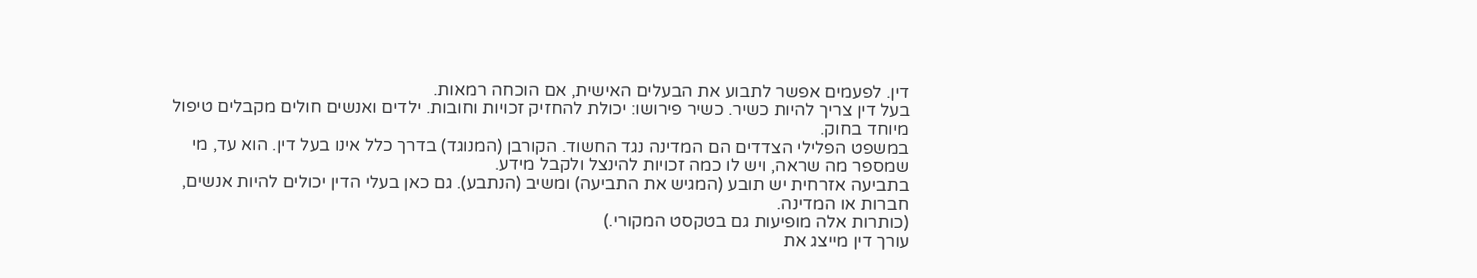דין. לפעמים אפשר לתבוע את הבעלים האישית, אם הוכחה רמאות.
בעל דין צריך להיות כשיר. כשיר פירושו: יכולת להחזיק זכויות וחובות. ילדים ואנשים חולים מקבלים טיפול מיוחד בחוק.
במשפט הפלילי הצדדים הם המדינה נגד החשוד. הקורבן (המנוגד) בדרך כלל אינו בעל דין. הוא עד, מי שמספר מה שראה, ויש לו כמה זכויות להינצל ולקבל מידע.
בתביעה אזרחית יש תובע (המגיש את התביעה) ומשיב (הנתבע). גם כאן בעלי הדין יכולים להיות אנשים, חברות או המדינה.
(כותרות אלה מופיעות גם בטקסט המקורי.)
עורך דין מייצג את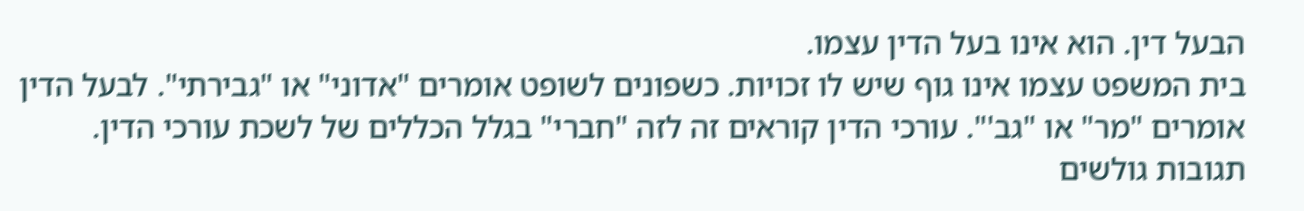הבעל דין. הוא אינו בעל הדין עצמו.
בית המשפט עצמו אינו גוף שיש לו זכויות. כשפונים לשופט אומרים "אדוני" או "גבירתי". לבעל הדין אומרים "מר" או "גב'". עורכי הדין קוראים זה לזה "חברי" בגלל הכללים של לשכת עורכי הדין.
תגובות גולשים